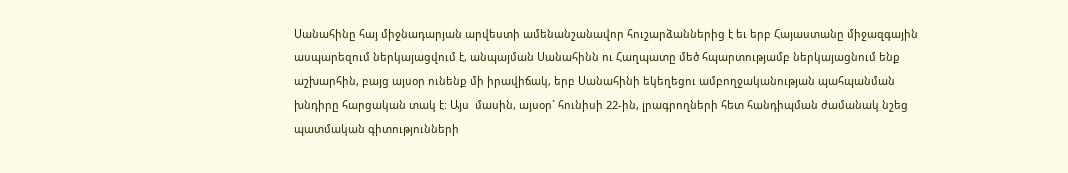Սանահինը հայ միջնադարյան արվեստի ամենանշանավոր հուշարձաններից է եւ երբ Հայաստանը միջազգային ասպարեզում ներկայացվում է, անպայման Սանահինն ու Հաղպատը մեծ հպարտությամբ ներկայացնում ենք աշխարհին, բայց այսօր ունենք մի իրավիճակ, երբ Սանահինի եկեղեցու ամբողջականության պահպանման խնդիրը հարցական տակ է: Այս  մասին, այսօր` հունիսի 22-ին, լրագրողների հետ հանդիպման ժամանակ նշեց պատմական գիտությունների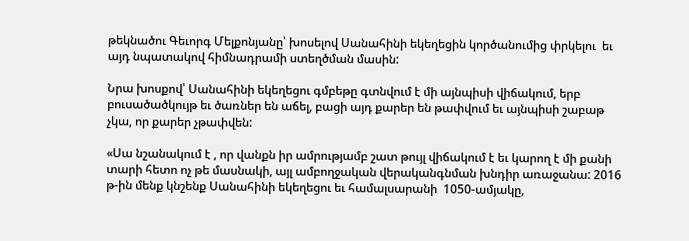թեկնածու Գեւորգ Մելքոնյանը՝ խոսելով Սանահինի եկեղեցին կործանումից փրկելու  եւ այդ նպատակով հիմնադրամի ստեղծման մասին:

Նրա խոսքով՝ Սանահինի եկեղեցու գմբեթը գտնվում է մի այնպիսի վիճակում, երբ բուսածածկույթ եւ ծառներ են աճել, բացի այդ քարեր են թափվում եւ այնպիսի շաբաթ չկա, որ քարեր չթափվեն:

«Սա նշանակում է , որ վանքն իր ամրությամբ շատ թույլ վիճակում է եւ կարող է մի քանի տարի հետո ոչ թե մասնակի, այլ ամբողջական վերականգնման խնդիր առաջանա: 2016 թ-ին մենք կնշենք Սանահինի եկեղեցու եւ համալսարանի  1050-ամյակը,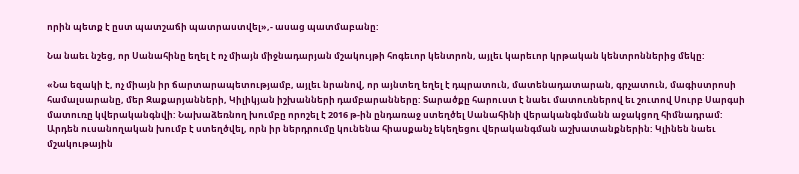որին պետք է ըստ պատշաճի պատրաստվել»,- ասաց պատմաբանը:

Նա նաեւ նշեց, որ Սանահինը եղել է ոչ միայն միջնադարյան մշակույթի հոգեւոր կենտրոն, այլեւ կարեւոր կրթական կենտրոններից մեկը:

«Նա եզակի է, ոչ միայն իր ճարտարապետությամբ, այլեւ նրանով, որ այնտեղ եղել է դպրատուն, մատենադատարան, գրչատուն, մագիստրոսի համալսարանը, մեր Զաքարյանների, Կիլիկյան իշխանների դամբարանները: Տարածքը հարուստ է նաեւ մատուռներով եւ շուտով Սուրբ Սարգսի մատուռը կվերականգնվի: Նախաձեռնող խումբը որոշել է 2016 թ-ին ընդառաջ ստեղծել Սանահինի վերականգնմանն աջակցող հիմնադրամ: Արդեն ուսանողական խումբ է ստեղծվել, որն իր ներդրումը կունենա հիասքանչ եկեղեցու վերականգման աշխատանքներին: Կլինեն նաեւ մշակութային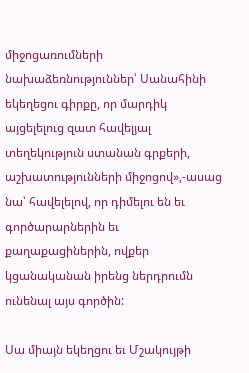միջոցառումների նախաձեռնություններ՝ Սանահինի եկեղեցու գիրքը, որ մարդիկ այցելելուց զատ հավելյալ տեղեկություն ստանան գրքերի, աշխատությունների միջոցով»,-ասաց նա՝ հավելելով, որ դիմելու են եւ գործարարներին եւ քաղաքացիներին, ովքեր կցանականան իրենց ներդրումն ունենալ այս գործին:

Սա միայն եկեղցու եւ Մշակույթի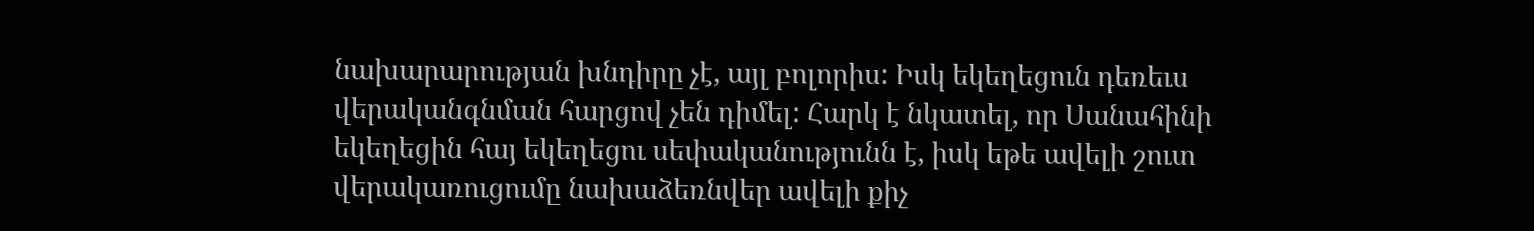նախարարության խնդիրը չէ, այլ բոլորիս: Իսկ եկեղեցուն դեռեւս վերականգնման հարցով չեն դիմել: Հարկ է նկատել, որ Սանահինի եկեղեցին հայ եկեղեցու սեփականությունն է, իսկ եթե ավելի շուտ վերակառուցումը նախաձեռնվեր ավելի քիչ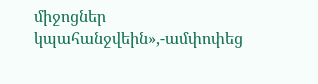միջոցներ կպահանջվեին»,-ամփոփեց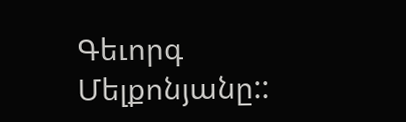Գեւորգ Մելքոնյանը::